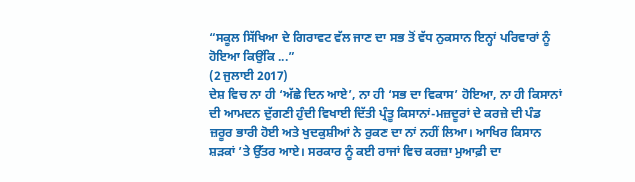“ਸਕੂਲ ਸਿੱਖਿਆ ਦੇ ਗਿਰਾਵਟ ਵੱਲ ਜਾਣ ਦਾ ਸਭ ਤੋਂ ਵੱਧ ਨੁਕਸਾਨ ਇਨ੍ਹਾਂ ਪਰਿਵਾਰਾਂ ਨੂੰ ਹੋਇਆ ਕਿਉਂਕਿ ...”
(2 ਜੁਲਾਈ 2017)
ਦੇਸ਼ ਵਿਚ ਨਾ ਹੀ ‘ਅੱਛੇ ਦਿਨ ਆਏ’, ਨਾ ਹੀ ‘ਸਭ ਦਾ ਵਿਕਾਸ’ ਹੋਇਆ, ਨਾ ਹੀ ਕਿਸਾਨਾਂ ਦੀ ਆਮਦਨ ਦੁੱਗਣੀ ਹੁੰਦੀ ਵਿਖਾਈ ਦਿੱਤੀ ਪ੍ਰੰਤੂ ਕਿਸਾਨਾਂ-ਮਜ਼ਦੂਰਾਂ ਦੇ ਕਰਜ਼ੇ ਦੀ ਪੰਡ ਜ਼ਰੂਰ ਭਾਰੀ ਹੋਈ ਅਤੇ ਖੁਦਕੁਸ਼ੀਆਂ ਨੇ ਰੁਕਣ ਦਾ ਨਾਂ ਨਹੀਂ ਲਿਆ। ਆਖਿਰ ਕਿਸਾਨ ਸ਼ੜਕਾਂ ’ਤੇ ਉੱਤਰ ਆਏ। ਸਰਕਾਰ ਨੂੰ ਕਈ ਰਾਜਾਂ ਵਿਚ ਕਰਜ਼ਾ ਮੁਆਫ਼ੀ ਦਾ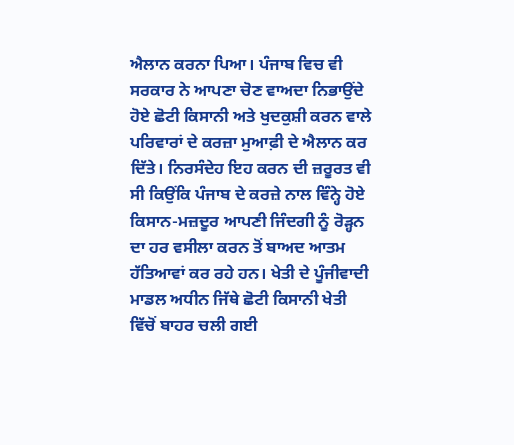ਐਲਾਨ ਕਰਨਾ ਪਿਆ। ਪੰਜਾਬ ਵਿਚ ਵੀ ਸਰਕਾਰ ਨੇ ਆਪਣਾ ਚੋਣ ਵਾਅਦਾ ਨਿਭਾਉਂਦੇ ਹੋਏ ਛੋਟੀ ਕਿਸਾਨੀ ਅਤੇ ਖੁਦਕੁਸ਼ੀ ਕਰਨ ਵਾਲੇ ਪਰਿਵਾਰਾਂ ਦੇ ਕਰਜ਼ਾ ਮੁਆਫ਼ੀ ਦੇ ਐਲਾਨ ਕਰ ਦਿੱਤੇ। ਨਿਰਸੰਦੇਹ ਇਹ ਕਰਨ ਦੀ ਜ਼ਰੂਰਤ ਵੀ ਸੀ ਕਿਉਂਕਿ ਪੰਜਾਬ ਦੇ ਕਰਜ਼ੇ ਨਾਲ ਵਿੰਨ੍ਹੇ ਹੋਏ ਕਿਸਾਨ-ਮਜ਼ਦੂਰ ਆਪਣੀ ਜਿੰਦਗੀ ਨੂੰ ਰੋੜ੍ਹਨ ਦਾ ਹਰ ਵਸੀਲਾ ਕਰਨ ਤੋਂ ਬਾਅਦ ਆਤਮ ਹੱਤਿਆਵਾਂ ਕਰ ਰਹੇ ਹਨ। ਖੇਤੀ ਦੇ ਪੂੰਜੀਵਾਦੀ ਮਾਡਲ ਅਧੀਨ ਜਿੱਥੇ ਛੋਟੀ ਕਿਸਾਨੀ ਖੇਤੀ ਵਿੱਚੋਂ ਬਾਹਰ ਚਲੀ ਗਈ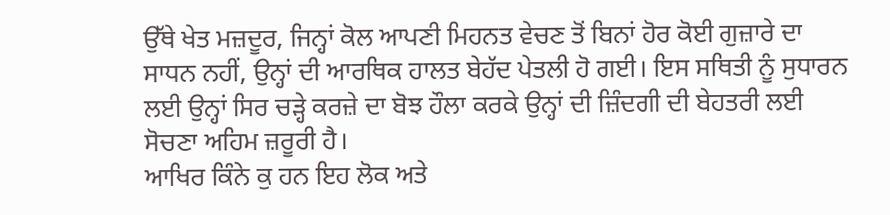ਉੱਥੇ ਖੇਤ ਮਜ਼ਦੂਰ, ਜਿਨ੍ਹਾਂ ਕੋਲ ਆਪਣੀ ਮਿਹਨਤ ਵੇਚਣ ਤੋਂ ਬਿਨਾਂ ਹੋਰ ਕੋਈ ਗੁਜ਼ਾਰੇ ਦਾ ਸਾਧਨ ਨਹੀਂ, ਉਨ੍ਹਾਂ ਦੀ ਆਰਥਿਕ ਹਾਲਤ ਬੇਹੱਦ ਪੇਤਲੀ ਹੋ ਗਈ। ਇਸ ਸਥਿਤੀ ਨੂੰ ਸੁਧਾਰਨ ਲਈ ਉਨ੍ਹਾਂ ਸਿਰ ਚੜ੍ਹੇ ਕਰਜ਼ੇ ਦਾ ਬੋਝ ਹੌਲਾ ਕਰਕੇ ਉਨ੍ਹਾਂ ਦੀ ਜ਼ਿੰਦਗੀ ਦੀ ਬੇਹਤਰੀ ਲਈ ਸੋਚਣਾ ਅਹਿਮ ਜ਼ਰੂਰੀ ਹੈ।
ਆਖਿਰ ਕਿੰਨੇ ਕੁ ਹਨ ਇਹ ਲੋਕ ਅਤੇ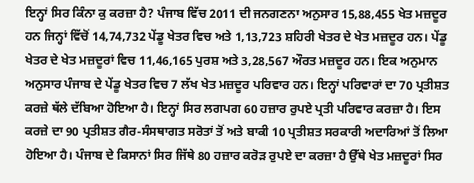ਇਨ੍ਹਾਂ ਸਿਰ ਕਿੰਨਾ ਕੁ ਕਰਜ਼ਾ ਹੈ? ਪੰਜਾਬ ਵਿੱਚ 2011 ਦੀ ਜਨਗਣਨਾ ਅਨੁਸਾਰ 15,88,455 ਖੇਤ ਮਜ਼ਦੂਰ ਹਨ ਜਿਨ੍ਹਾਂ ਵਿੱਚੋਂ 14,74,732 ਪੇਂਡੂ ਖੇਤਰ ਵਿਚ ਅਤੇ 1,13,723 ਸ਼ਹਿਰੀ ਖੇਤਰ ਦੇ ਖੇਤ ਮਜ਼ਦੂਰ ਹਨ। ਪੇਂਡੂ ਖੇਤਰ ਦੇ ਖੇਤ ਮਜ਼ਦੂਰਾਂ ਵਿਚ 11,46,165 ਪੁਰਸ਼ ਅਤੇ 3,28,567 ਔਰਤ ਮਜ਼ਦੂਰ ਹਨ। ਇਕ ਅਨੁਮਾਨ ਅਨੁਸਾਰ ਪੰਜਾਬ ਦੇ ਪੇਂਡੂ ਖੇਤਰ ਵਿਚ 7 ਲੱਖ ਖੇਤ ਮਜ਼ਦੂਰ ਪਰਿਵਾਰ ਹਨ। ਇਨ੍ਹਾਂ ਪਰਿਵਾਰਾਂ ਦਾ 70 ਪ੍ਰਤੀਸ਼ਤ ਕਰਜ਼ੇ ਥੱਲੇ ਦੱਬਿਆ ਹੋਇਆ ਹੈ। ਇਨ੍ਹਾਂ ਸਿਰ ਲਗਪਗ 60 ਹਜ਼ਾਰ ਰੁਪਏ ਪ੍ਰਤੀ ਪਰਿਵਾਰ ਕਰਜ਼ਾ ਹੈ। ਇਸ ਕਰਜ਼ੇ ਦਾ 90 ਪ੍ਰਤੀਸ਼ਤ ਗੈਰ-ਸੰਸਥਾਗਤ ਸਰੋਤਾਂ ਤੋਂ ਅਤੇ ਬਾਕੀ 10 ਪ੍ਰਤੀਸ਼ਤ ਸਰਕਾਰੀ ਅਦਾਰਿਆਂ ਤੋਂ ਲਿਆ ਹੋਇਆ ਹੈ। ਪੰਜਾਬ ਦੇ ਕਿਸਾਨਾਂ ਸਿਰ ਜਿੱਥੇ 80 ਹਜ਼ਾਰ ਕਰੋੜ ਰੁਪਏ ਦਾ ਕਰਜ਼ਾ ਹੈ ਉੱਥੇ ਖੇਤ ਮਜ਼ਦੂਰਾਂ ਸਿਰ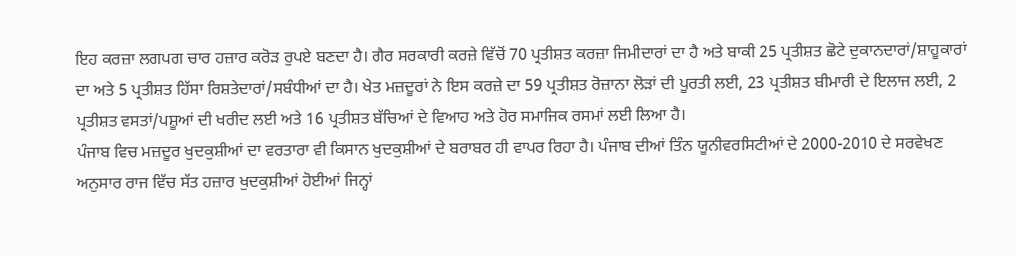ਇਹ ਕਰਜ਼ਾ ਲਗਪਗ ਚਾਰ ਹਜ਼ਾਰ ਕਰੋੜ ਰੁਪਏ ਬਣਦਾ ਹੈ। ਗੈਰ ਸਰਕਾਰੀ ਕਰਜ਼ੇ ਵਿੱਚੋਂ 70 ਪ੍ਰਤੀਸ਼ਤ ਕਰਜ਼ਾ ਜਿਮੀਦਾਰਾਂ ਦਾ ਹੈ ਅਤੇ ਬਾਕੀ 25 ਪ੍ਰਤੀਸ਼ਤ ਛੋਟੇ ਦੁਕਾਨਦਾਰਾਂ/ਸ਼ਾਹੂਕਾਰਾਂ ਦਾ ਅਤੇ 5 ਪ੍ਰਤੀਸ਼ਤ ਹਿੱਸਾ ਰਿਸ਼ਤੇਦਾਰਾਂ/ਸਬੰਧੀਆਂ ਦਾ ਹੈ। ਖੇਤ ਮਜ਼ਦੂਰਾਂ ਨੇ ਇਸ ਕਰਜ਼ੇ ਦਾ 59 ਪ੍ਰਤੀਸ਼ਤ ਰੋਜ਼ਾਨਾ ਲੋੜਾਂ ਦੀ ਪੂਰਤੀ ਲਈ, 23 ਪ੍ਰਤੀਸ਼ਤ ਬੀਮਾਰੀ ਦੇ ਇਲਾਜ ਲਈ, 2 ਪ੍ਰਤੀਸ਼ਤ ਵਸਤਾਂ/ਪਸ਼ੂਆਂ ਦੀ ਖਰੀਦ ਲਈ ਅਤੇ 16 ਪ੍ਰਤੀਸ਼ਤ ਬੱਚਿਆਂ ਦੇ ਵਿਆਹ ਅਤੇ ਹੋਰ ਸਮਾਜਿਕ ਰਸਮਾਂ ਲਈ ਲਿਆ ਹੈ।
ਪੰਜਾਬ ਵਿਚ ਮਜ਼ਦੂਰ ਖੁਦਕੁਸ਼ੀਆਂ ਦਾ ਵਰਤਾਰਾ ਵੀ ਕਿਸਾਨ ਖੁਦਕੁਸ਼ੀਆਂ ਦੇ ਬਰਾਬਰ ਹੀ ਵਾਪਰ ਰਿਹਾ ਹੈ। ਪੰਜਾਬ ਦੀਆਂ ਤਿੰਨ ਯੂਨੀਵਰਸਿਟੀਆਂ ਦੇ 2000-2010 ਦੇ ਸਰਵੇਖਣ ਅਨੁਸਾਰ ਰਾਜ ਵਿੱਚ ਸੱਤ ਹਜ਼ਾਰ ਖੁਦਕੁਸ਼ੀਆਂ ਹੋਈਆਂ ਜਿਨ੍ਹਾਂ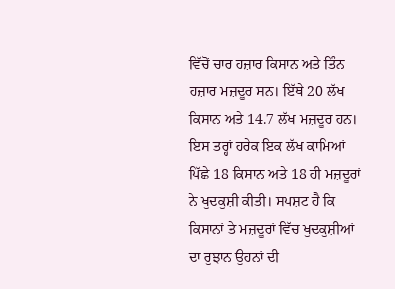ਵਿੱਚੋਂ ਚਾਰ ਹਜ਼ਾਰ ਕਿਸਾਨ ਅਤੇ ਤਿੰਨ ਹਜ਼ਾਰ ਮਜ਼ਦੂਰ ਸਨ। ਇੱਥੇ 20 ਲੱਖ ਕਿਸਾਨ ਅਤੇ 14.7 ਲੱਖ ਮਜ਼ਦੂਰ ਹਨ। ਇਸ ਤਰ੍ਹਾਂ ਹਰੇਕ ਇਕ ਲੱਖ ਕਾਮਿਆਂ ਪਿੱਛੇ 18 ਕਿਸਾਨ ਅਤੇ 18 ਹੀ ਮਜ਼ਦੂਰਾਂ ਨੇ ਖੁਦਕੁਸ਼ੀ ਕੀਤੀ। ਸਪਸ਼ਟ ਹੈ ਕਿ ਕਿਸਾਨਾਂ ਤੇ ਮਜ਼ਦੂਰਾਂ ਵਿੱਚ ਖੁਦਕੁਸ਼ੀਆਂ ਦਾ ਰੁਝਾਨ ਉਹਨਾਂ ਦੀ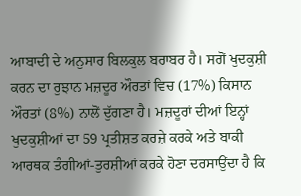ਆਬਾਦੀ ਦੇ ਅਨੁਸਾਰ ਬਿਲਕੁਲ ਬਰਾਬਰ ਹੈ। ਸਗੋਂ ਖੁਦਕੁਸ਼ੀ ਕਰਨ ਦਾ ਰੁਝਾਨ ਮਜ਼ਦੂਰ ਔਰਤਾਂ ਵਿਚ (17%) ਕਿਸਾਨ ਔਰਤਾਂ (8%) ਨਾਲੋਂ ਦੁੱਗਣਾ ਹੈ। ਮਜ਼ਦੂਰਾਂ ਦੀਆਂ ਇਨ੍ਹਾਂ ਖੁਦਕੁਸ਼ੀਆਂ ਦਾ 59 ਪ੍ਰਤੀਸ਼ਤ ਕਰਜ਼ੇ ਕਰਕੇ ਅਤੇ ਬਾਕੀ ਆਰਥਕ ਤੰਗੀਆਂ-ਤੁਰਸ਼ੀਆਂ ਕਰਕੇ ਹੋਣਾ ਦਰਸਾਉਂਦਾ ਹੈ ਕਿ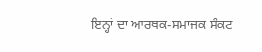ਇਨ੍ਹਾਂ ਦਾ ਆਰਥਕ-ਸਮਾਜਕ ਸੰਕਟ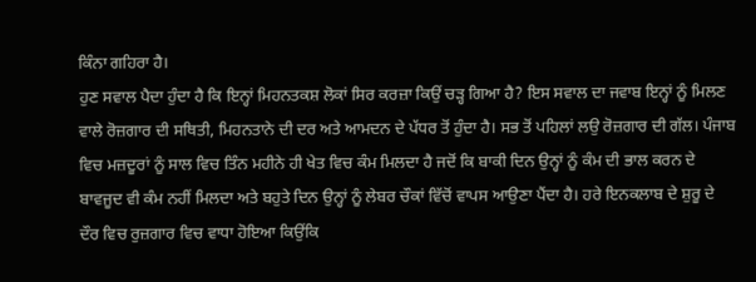ਕਿੰਨਾ ਗਹਿਰਾ ਹੈ।
ਹੁਣ ਸਵਾਲ ਪੈਦਾ ਹੁੰਦਾ ਹੈ ਕਿ ਇਨ੍ਹਾਂ ਮਿਹਨਤਕਸ਼ ਲੋਕਾਂ ਸਿਰ ਕਰਜ਼ਾ ਕਿਉਂ ਚੜ੍ਹ ਗਿਆ ਹੈ? ਇਸ ਸਵਾਲ ਦਾ ਜਵਾਬ ਇਨ੍ਹਾਂ ਨੂੰ ਮਿਲਣ ਵਾਲੇ ਰੋਜ਼ਗਾਰ ਦੀ ਸਥਿਤੀ, ਮਿਹਨਤਾਨੇ ਦੀ ਦਰ ਅਤੇ ਆਮਦਨ ਦੇ ਪੱਧਰ ਤੋਂ ਹੁੰਦਾ ਹੈ। ਸਭ ਤੋਂ ਪਹਿਲਾਂ ਲਉ ਰੋਜ਼ਗਾਰ ਦੀ ਗੱਲ। ਪੰਜਾਬ ਵਿਚ ਮਜ਼ਦੂਰਾਂ ਨੂੰ ਸਾਲ ਵਿਚ ਤਿੰਨ ਮਹੀਨੇ ਹੀ ਖੇਤ ਵਿਚ ਕੰਮ ਮਿਲਦਾ ਹੈ ਜਦੋਂ ਕਿ ਬਾਕੀ ਦਿਨ ਉਨ੍ਹਾਂ ਨੂੰ ਕੰਮ ਦੀ ਭਾਲ ਕਰਨ ਦੇ ਬਾਵਜੂਦ ਵੀ ਕੰਮ ਨਹੀਂ ਮਿਲਦਾ ਅਤੇ ਬਹੁਤੇ ਦਿਨ ਉਨ੍ਹਾਂ ਨੂੰ ਲੇਬਰ ਚੌਕਾਂ ਵਿੱਚੋਂ ਵਾਪਸ ਆਉਣਾ ਪੈਂਦਾ ਹੈ। ਹਰੇ ਇਨਕਲਾਬ ਦੇ ਸ਼ੁਰੂ ਦੇ ਦੌਰ ਵਿਚ ਰੁਜ਼ਗਾਰ ਵਿਚ ਵਾਧਾ ਹੋਇਆ ਕਿਉਂਕਿ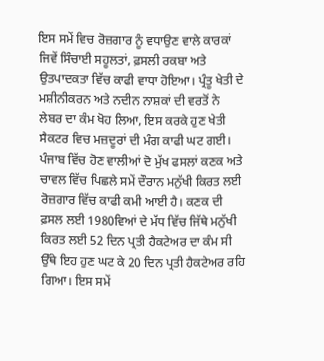ਇਸ ਸਮੇਂ ਵਿਚ ਰੋਜ਼ਗਾਰ ਨੂੰ ਵਧਾਉਣ ਵਾਲੇ ਕਾਰਕਾਂ ਜਿਵੇਂ ਸਿੰਚਾਈ ਸਹੂਲਤਾਂ, ਫ਼ਸਲੀ ਰਕਬਾ ਅਤੇ ਉਤਪਾਦਕਤਾ ਵਿੱਚ ਕਾਫੀ ਵਾਧਾ ਹੋਇਆ। ਪ੍ਰੰਤੂ ਖੇਤੀ ਦੇ ਮਸ਼ੀਨੀਕਰਨ ਅਤੇ ਨਦੀਨ ਨਾਸ਼ਕਾਂ ਦੀ ਵਰਤੋਂ ਨੇ ਲੇਬਰ ਦਾ ਕੰਮ ਖੋਹ ਲਿਆ, ਇਸ ਕਰਕੇ ਹੁਣ ਖੇਤੀ ਸੈਕਟਰ ਵਿਚ ਮਜ਼ਦੂਰਾਂ ਦੀ ਮੰਗ ਕਾਫੀ ਘਟ ਗਈ। ਪੰਜਾਬ ਵਿੱਚ ਹੋਣ ਵਾਲੀਆਂ ਦੋ ਮੁੱਖ ਫਸਲਾਂ ਕਣਕ ਅਤੇ ਚਾਵਲ ਵਿੱਚ ਪਿਛਲੇ ਸਮੇਂ ਦੌਰਾਨ ਮਨੁੱਖੀ ਕਿਰਤ ਲਈ ਰੋਜ਼ਗਾਰ ਵਿੱਚ ਕਾਫੀ ਕਮੀ ਆਈ ਹੈ। ਕਣਕ ਦੀ ਫ਼ਸਲ ਲਈ 1980ਵਿਆਂ ਦੇ ਮੱਧ ਵਿੱਚ ਜਿੱਥੇ ਮਨੁੱਖੀ ਕਿਰਤ ਲਈ 52 ਦਿਨ ਪ੍ਰਤੀ ਹੈਕਟੇਅਰ ਦਾ ਕੰਮ ਸੀ ਉੱਥੇ ਇਹ ਹੁਣ ਘਟ ਕੇ 20 ਦਿਨ ਪ੍ਰਤੀ ਹੈਕਟੇਅਰ ਰਹਿ ਗਿਆ। ਇਸ ਸਮੇਂ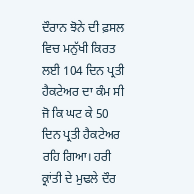ਦੌਰਾਨ ਝੋਨੇ ਦੀ ਫ਼ਸਲ ਵਿਚ ਮਨੁੱਖੀ ਕਿਰਤ ਲਈ 104 ਦਿਨ ਪ੍ਰਤੀ ਹੈਕਟੇਅਰ ਦਾ ਕੰਮ ਸੀ ਜੋ ਕਿ ਘਟ ਕੇ 50 ਦਿਨ ਪ੍ਰਤੀ ਹੈਕਟੇਅਰ ਰਹਿ ਗਿਆ। ਹਰੀ ਕ੍ਰਾਂਤੀ ਦੇ ਮੁਢਲੇ ਦੌਰ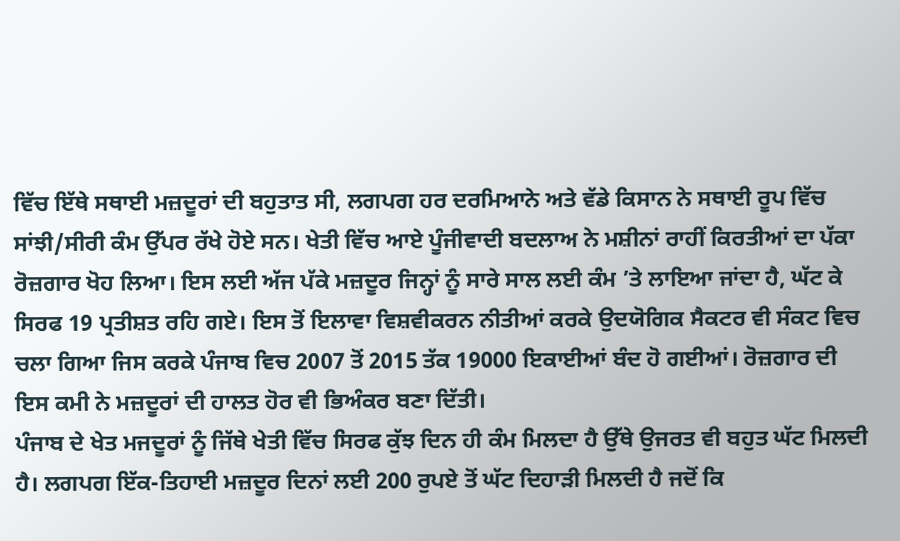ਵਿੱਚ ਇੱਥੇ ਸਥਾਈ ਮਜ਼ਦੂਰਾਂ ਦੀ ਬਹੁਤਾਤ ਸੀ, ਲਗਪਗ ਹਰ ਦਰਮਿਆਨੇ ਅਤੇ ਵੱਡੇ ਕਿਸਾਨ ਨੇ ਸਥਾਈ ਰੂਪ ਵਿੱਚ ਸਾਂਝੀ/ਸੀਰੀ ਕੰਮ ਉੱਪਰ ਰੱਖੇ ਹੋਏ ਸਨ। ਖੇਤੀ ਵਿੱਚ ਆਏ ਪੂੰਜੀਵਾਦੀ ਬਦਲਾਅ ਨੇ ਮਸ਼ੀਨਾਂ ਰਾਹੀਂ ਕਿਰਤੀਆਂ ਦਾ ਪੱਕਾ ਰੋਜ਼ਗਾਰ ਖੋਹ ਲਿਆ। ਇਸ ਲਈ ਅੱਜ ਪੱਕੇ ਮਜ਼ਦੂਰ ਜਿਨ੍ਹਾਂ ਨੂੰ ਸਾਰੇ ਸਾਲ ਲਈ ਕੰਮ ’ਤੇ ਲਾਇਆ ਜਾਂਦਾ ਹੈ, ਘੱਟ ਕੇ ਸਿਰਫ 19 ਪ੍ਰਤੀਸ਼ਤ ਰਹਿ ਗਏ। ਇਸ ਤੋਂ ਇਲਾਵਾ ਵਿਸ਼ਵੀਕਰਨ ਨੀਤੀਆਂ ਕਰਕੇ ਉਦਯੋਗਿਕ ਸੈਕਟਰ ਵੀ ਸੰਕਟ ਵਿਚ ਚਲਾ ਗਿਆ ਜਿਸ ਕਰਕੇ ਪੰਜਾਬ ਵਿਚ 2007 ਤੋਂ 2015 ਤੱਕ 19000 ਇਕਾਈਆਂ ਬੰਦ ਹੋ ਗਈਆਂ। ਰੋਜ਼ਗਾਰ ਦੀ ਇਸ ਕਮੀ ਨੇ ਮਜ਼ਦੂਰਾਂ ਦੀ ਹਾਲਤ ਹੋਰ ਵੀ ਭਿਅੰਕਰ ਬਣਾ ਦਿੱਤੀ।
ਪੰਜਾਬ ਦੇ ਖੇਤ ਮਜਦੂਰਾਂ ਨੂੰ ਜਿੱਥੇ ਖੇਤੀ ਵਿੱਚ ਸਿਰਫ ਕੁੱਝ ਦਿਨ ਹੀ ਕੰਮ ਮਿਲਦਾ ਹੈ ਉੱਥੇ ਉਜਰਤ ਵੀ ਬਹੁਤ ਘੱਟ ਮਿਲਦੀ ਹੈ। ਲਗਪਗ ਇੱਕ-ਤਿਹਾਈ ਮਜ਼ਦੂਰ ਦਿਨਾਂ ਲਈ 200 ਰੁਪਏ ਤੋਂ ਘੱਟ ਦਿਹਾੜੀ ਮਿਲਦੀ ਹੈ ਜਦੋਂ ਕਿ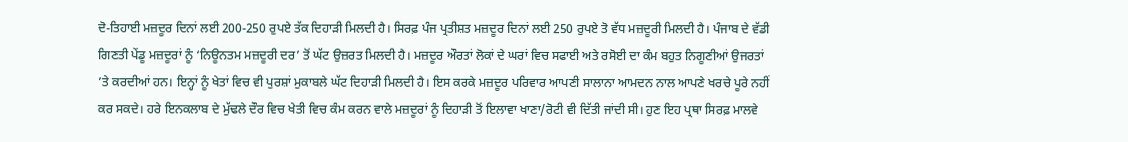ਦੋ-ਤਿਹਾਈ ਮਜ਼ਦੂਰ ਦਿਨਾਂ ਲਈ 200-250 ਰੁਪਏ ਤੱਕ ਦਿਹਾੜੀ ਮਿਲਦੀ ਹੈ। ਸਿਰਫ਼ ਪੰਜ ਪ੍ਰਤੀਸ਼ਤ ਮਜ਼ਦੂਰ ਦਿਨਾਂ ਲਈ 250 ਰੁਪਏ ਤੋ ਵੱਧ ਮਜ਼ਦੂਰੀ ਮਿਲਦੀ ਹੈ। ਪੰਜਾਬ ਦੇ ਵੱਡੀ ਗਿਣਤੀ ਪੇਂਡੂ ਮਜ਼ਦੂਰਾਂ ਨੂੰ ‘ਨਿਊਨਤਮ ਮਜ਼ਦੂਰੀ ਦਰ’ ਤੋਂ ਘੱਟ ਉਜ਼ਰਤ ਮਿਲਦੀ ਹੈ। ਮਜ਼ਦੂਰ ਔਰਤਾਂ ਲੋਕਾਂ ਦੇ ਘਰਾਂ ਵਿਚ ਸਫਾਈ ਅਤੇ ਰਸੋਈ ਦਾ ਕੰਮ ਬਹੁਤ ਨਿਗੂਣੀਆਂ ਉਜਰਤਾਂ ’ਤੇ ਕਰਦੀਆਂ ਹਨ। ਇਨ੍ਹਾਂ ਨੂੰ ਖੇਤਾਂ ਵਿਚ ਵੀ ਪੁਰਸ਼ਾਂ ਮੁਕਾਬਲੇ ਘੱਟ ਦਿਹਾੜੀ ਮਿਲਦੀ ਹੈ। ਇਸ ਕਰਕੇ ਮਜ਼ਦੂਰ ਪਰਿਵਾਰ ਆਪਣੀ ਸਾਲਾਨਾ ਆਮਦਨ ਨਾਲ ਆਪਣੇ ਖਰਚੇ ਪੂਰੇ ਨਹੀਂ ਕਰ ਸਕਦੇ। ਹਰੇ ਇਨਕਲਾਬ ਦੇ ਮੁੱਢਲੇ ਦੌਰ ਵਿਚ ਖੇਤੀ ਵਿਚ ਕੰਮ ਕਰਨ ਵਾਲੇ ਮਜ਼ਦੂਰਾਂ ਨੂੰ ਦਿਹਾੜੀ ਤੋਂ ਇਲਾਵਾ ਖਾਣਾ/ਰੋਟੀ ਵੀ ਦਿੱਤੀ ਜਾਂਦੀ ਸੀ। ਹੁਣ ਇਹ ਪ੍ਰਥਾ ਸਿਰਫ਼ ਮਾਲਵੇ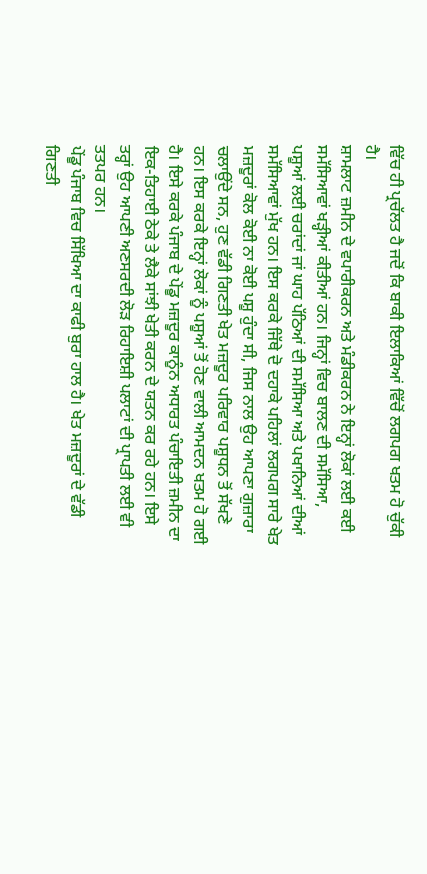ਵਿੱਚ ਹੀ ਪ੍ਰਚੱਲਤ ਹੈ ਜਦੋਂ ਕਿ ਬਾਕੀ ਇਲਾਕਿਆਂ ਵਿੱਚੋਂ ਲਗਪਗ ਖਤਮ ਹੋ ਚੁੱਕੀ ਹੈ।
ਸ਼ਾਮਲਾਟ ਜ਼ਮੀਨ ਦੇ ਵਪਾਰੀਕਰਨ ਅਤੇ ਮੰਡੀਕਰਨ ਨੇ ਇਨ੍ਹਾਂ ਲੋਕਾਂ ਲਈ ਕਈ ਸਮੱਸਿਆਵਾਂ ਖੜ੍ਹੀਆਂ ਕੀਤੀਆਂ ਹਨ। ਜਿਨ੍ਹਾਂ ਵਿਚ ਬਾਲਣ ਦੀ ਸਮੱਸਿਆ, ਪਸ਼ੂਆਂ ਲਈ ਚਰਾਂਦਾਂ ਜਾਂ ਘਾਹ ਪੱਠਿਆਂ ਦੀ ਸਮੱਸਿਆ ਅਤੇ ਪਖਾਨਿਆਂ ਦੀਆਂ ਸਮੱਸਿਆਵਾਂ ਮੁੱਖ ਹਨ। ਇਸ ਕਰਕੇ ਜਿੱਥੇ ਦੋ ਦਹਾਕੇ ਪਹਿਲਾਂ ਲਗਪਗ ਸਾਰੇ ਖੇਤ ਮਜ਼ਦੂਰਾਂ ਕੋਲ ਕੋਈ ਨਾ ਕੋਈ ਪਸ਼ੂ ਹੁੰਦਾ ਸੀ, ਜਿਸ ਨਾਲ ਉਹ ਆਪਣਾ ਗੁਜ਼ਾਰਾ ਚਲਾਉਂਦੇ ਸਨ, ਹੁਣ ਵੱਡੀ ਗਿਣਤੀ ਖੇਤ ਮਜ਼ਦੂਰ ਪਰਿਵਾਰ ਪਸ਼ੂਧਨ ਤੋਂ ਸੱਖਣੇ ਹਨ। ਇਸ ਕਰਕੇ ਇਨ੍ਹਾਂ ਲੋਕਾਂ ਨੂੰ ਪਸ਼ੂਆਂ ਤੋਂ ਹੋਣ ਵਾਲੀ ਆਮਦਨ ਖਤਮ ਹੋ ਗਈ ਹੈ। ਇਸੇ ਕਰਕੇ ਪੰਜਾਬ ਦੇ ਪੇਂਡੂ ਮਜ਼ਦੂਰ ਕਾਨੂੰਨ ਅਧਾਰਤ ਪੰਚਾਇਤੀ ਜ਼ਮੀਨ ਦਾ ਇਕ-ਤਿਹਾਈ ਠੇਕੇ ਤੇ ਲੈਕੇ ਸਾਂਝੀ ਖੇਤੀ ਕਰਨ ਦੇ ਯਤਨ ਕਰ ਰਹੇ ਹਨ। ਇਸੇ ਤਰ੍ਹਾਂ ਉਹ ਆਪਣੀ ਅਣਸਰਦੀ ਲੋੜ ਰਿਹਾਇਸ਼ੀ ਪਲਾਟਾਂ ਦੀ ਪ੍ਰਾਪਤੀ ਲਈ ਵੀ ਤਤਪਰ ਹਨ।
ਪੇਂਡੂ ਪੰਜਾਬ ਵਿਚ ਸਿੱਖਿਆ ਦਾ ਕਾਫੀ ਬੁਰਾ ਹਾਲ ਹੈ। ਖੇਤ ਮਜ਼ਦੂਰਾਂ ਦੇ ਵੱਡੀ ਗਿਣਤੀ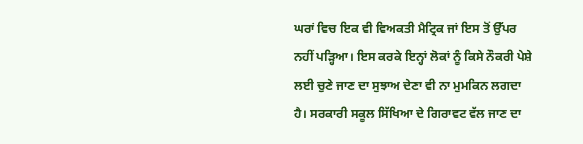ਘਰਾਂ ਵਿਚ ਇਕ ਵੀ ਵਿਅਕਤੀ ਮੈਟ੍ਰਿਕ ਜਾਂ ਇਸ ਤੋਂ ਉੱਪਰ ਨਹੀਂ ਪੜ੍ਹਿਆ। ਇਸ ਕਰਕੇ ਇਨ੍ਹਾਂ ਲੋਕਾਂ ਨੂੰ ਕਿਸੇ ਨੌਕਰੀ ਪੇਸ਼ੇ ਲਈ ਚੁਣੇ ਜਾਣ ਦਾ ਸੁਝਾਅ ਦੇਣਾ ਵੀ ਨਾ ਮੁਮਕਿਨ ਲਗਦਾ ਹੈ। ਸਰਕਾਰੀ ਸਕੂਲ ਸਿੱਖਿਆ ਦੇ ਗਿਰਾਵਟ ਵੱਲ ਜਾਣ ਦਾ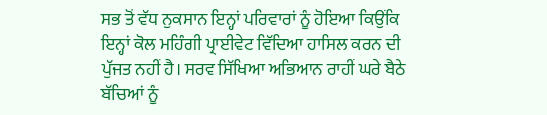ਸਭ ਤੋਂ ਵੱਧ ਨੁਕਸਾਨ ਇਨ੍ਹਾਂ ਪਰਿਵਾਰਾਂ ਨੂੰ ਹੋਇਆ ਕਿਉਂਕਿ ਇਨ੍ਹਾਂ ਕੋਲ ਮਹਿੰਗੀ ਪ੍ਰਾਈਵੇਟ ਵਿੱਦਿਆ ਹਾਸਿਲ ਕਰਨ ਦੀ ਪੁੱਜਤ ਨਹੀਂ ਹੈ। ਸਰਵ ਸਿੱਖਿਆ ਅਭਿਆਨ ਰਾਹੀਂ ਘਰੇ ਬੈਠੇ ਬੱਚਿਆਂ ਨੂੰ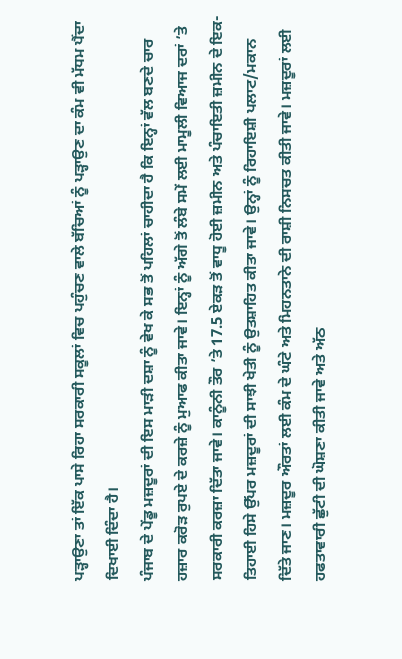ਪੜ੍ਹਾਉਣਾ ਤਾਂ ਇੱਕ ਪਾਸੇ ਰਿਹਾ ਸਰਕਾਰੀ ਸਕੂਲਾਂ ਵਿਚ ਪਹੁੰਚਣ ਵਾਲੇ ਬੱਚਿਆਂ ਨੂੰ ਪੜ੍ਹਾਉਣ ਦਾ ਕੰਮ ਵੀ ਮੱਧਮ ਪੈਂਦਾ ਦਿਖਾਈ ਦਿੰਦਾ ਹੈ।
ਪੰਜਾਬ ਦੇ ਪੇਂਡੂ ਮਜ਼ਦੂਰਾਂ ਦੀ ਇਸ ਮਾੜੀ ਦਸ਼ਾ ਨੂੰ ਵੇਖ ਕੇ ਸਭ ਤੋਂ ਪਹਿਲਾਂ ਚਾਹੀਦਾ ਹੈ ਕਿ ਇਨ੍ਹਾਂ ਵੱਲ ਬਣਦੇ ਚਾਰ ਹਜ਼ਾਰ ਕਰੋੜ ਰੁਪਏ ਦੇ ਕਰਜ਼ੇ ਨੂੰ ਮੁਆਫ ਕੀਤਾ ਜਾਵੇ। ਇਨ੍ਹਾਂ ਨੂੰ ਅੱਗੇ ਤੋਂ ਲੰਬੇ ਸਮੇਂ ਲਈ ਮਾਮੂਲੀ ਵਿਆਜ ਦਰਾਂ ’ਤੇ ਸਰਕਾਰੀ ਕਰਜ਼ਾ ਦਿੱਤਾ ਜਾਵੇ। ਕਾਨੂੰਨੀ ਤੌਰ ’ਤੇ 17.5 ਏਕੜ ਤੋਂ ਵਾਧੂ ਹੋਈ ਜ਼ਮੀਨ ਅਤੇ ਪੰਚਾਇਤੀ ਜ਼ਮੀਨ ਦੇ ਇਕ-ਤਿਹਾਈ ਹਿਸੇ ਉੱਪਰ ਮਜ਼ਦੂਰਾਂ ਦੀ ਸਾਝੀ ਖੇਤੀ ਨੂੰ ਉਤਸ਼ਾਹਿਤ ਕੀਤਾ ਜਾਵੇ। ਉਨ੍ਹਾਂ ਨੂੰ ਰਿਹਾਇਸ਼ੀ ਪਲਾਟ/ਮਕਾਨ ਦਿੱਤੇ ਜਾਣ। ਮਜ਼ਦੂਰ ਔਰਤਾਂ ਲਈ ਕੰਮ ਦੇ ਘੰਟੇ ਅਤੇ ਮਿਹਨਤਾਨੇ ਦੀ ਰਾਸ਼ੀ ਨਿਸਚਤ ਕੀਤੀ ਜਾਵੇ। ਮਜ਼ਦੂਰਾਂ ਲਈ ਹਫਤਾਵਾਰੀ ਛੁੱਟੀ ਦੀ ਘੋਸ਼ਣਾ ਕੀਤੀ ਜਾਵੇ ਅਤੇ ਅੱਠ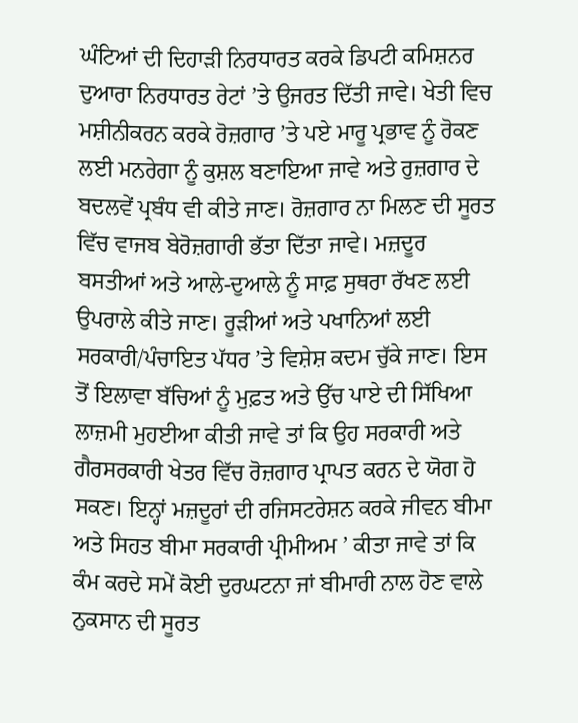ਘੰਟਿਆਂ ਦੀ ਦਿਹਾੜੀ ਨਿਰਧਾਰਤ ਕਰਕੇ ਡਿਪਟੀ ਕਮਿਸ਼ਨਰ ਦੁਆਰਾ ਨਿਰਧਾਰਤ ਰੇਟਾਂ ’ਤੇ ਉਜਰਤ ਦਿੱਤੀ ਜਾਵੇ। ਖੇਤੀ ਵਿਚ ਮਸ਼ੀਨੀਕਰਨ ਕਰਕੇ ਰੋਜ਼ਗਾਰ ’ਤੇ ਪਏ ਮਾਰੂ ਪ੍ਰਭਾਵ ਨੂੰ ਰੋਕਣ ਲਈ ਮਨਰੇਗਾ ਨੂੰ ਕੁਸ਼ਲ ਬਣਾਇਆ ਜਾਵੇ ਅਤੇ ਰੁਜ਼ਗਾਰ ਦੇ ਬਦਲਵੇਂ ਪ੍ਰਬੰਧ ਵੀ ਕੀਤੇ ਜਾਣ। ਰੋਜ਼ਗਾਰ ਨਾ ਮਿਲਣ ਦੀ ਸੂਰਤ ਵਿੱਚ ਵਾਜਬ ਬੇਰੋਜ਼ਗਾਰੀ ਭੱਤਾ ਦਿੱਤਾ ਜਾਵੇ। ਮਜ਼ਦੂਰ ਬਸਤੀਆਂ ਅਤੇ ਆਲੇ-ਦੁਆਲੇ ਨੂੰ ਸਾਫ਼ ਸੁਥਰਾ ਰੱਖਣ ਲਈ ਉਪਰਾਲੇ ਕੀਤੇ ਜਾਣ। ਰੂੜੀਆਂ ਅਤੇ ਪਖਾਨਿਆਂ ਲਈ ਸਰਕਾਰੀ/ਪੰਚਾਇਤ ਪੱਧਰ ’ਤੇ ਵਿਸ਼ੇਸ਼ ਕਦਮ ਚੁੱਕੇ ਜਾਣ। ਇਸ ਤੋਂ ਇਲਾਵਾ ਬੱਚਿਆਂ ਨੂੰ ਮੁਫ਼ਤ ਅਤੇ ਉੱਚ ਪਾਏ ਦੀ ਸਿੱਖਿਆ ਲਾਜ਼ਮੀ ਮੁਹਈਆ ਕੀਤੀ ਜਾਵੇ ਤਾਂ ਕਿ ਉਹ ਸਰਕਾਰੀ ਅਤੇ ਗੈਰਸਰਕਾਰੀ ਖੇਤਰ ਵਿੱਚ ਰੋਜ਼ਗਾਰ ਪ੍ਰਾਪਤ ਕਰਨ ਦੇ ਯੋਗ ਹੋ ਸਕਣ। ਇਨ੍ਹਾਂ ਮਜ਼ਦੂਰਾਂ ਦੀ ਰਜਿਸਟਰੇਸ਼ਨ ਕਰਕੇ ਜੀਵਨ ਬੀਮਾ ਅਤੇ ਸਿਹਤ ਬੀਮਾ ਸਰਕਾਰੀ ਪ੍ਰੀਮੀਅਮ ’ ਕੀਤਾ ਜਾਵੇ ਤਾਂ ਕਿ ਕੰਮ ਕਰਦੇ ਸਮੇਂ ਕੋਈ ਦੁਰਘਟਨਾ ਜਾਂ ਬੀਮਾਰੀ ਨਾਲ ਹੋਣ ਵਾਲੇ ਨੁਕਸਾਨ ਦੀ ਸੂਰਤ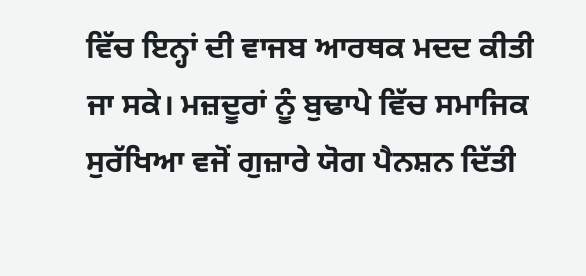ਵਿੱਚ ਇਨ੍ਹਾਂ ਦੀ ਵਾਜਬ ਆਰਥਕ ਮਦਦ ਕੀਤੀ ਜਾ ਸਕੇ। ਮਜ਼ਦੂਰਾਂ ਨੂੰ ਬੁਢਾਪੇ ਵਿੱਚ ਸਮਾਜਿਕ ਸੁਰੱਖਿਆ ਵਜੋਂ ਗੁਜ਼ਾਰੇ ਯੋਗ ਪੈਨਸ਼ਨ ਦਿੱਤੀ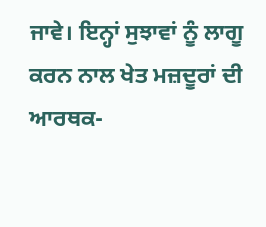ਜਾਵੇ। ਇਨ੍ਹਾਂ ਸੁਝਾਵਾਂ ਨੂੰ ਲਾਗੂ ਕਰਨ ਨਾਲ ਖੇਤ ਮਜ਼ਦੂਰਾਂ ਦੀ ਆਰਥਕ-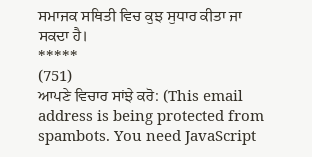ਸਮਾਜਕ ਸਥਿਤੀ ਵਿਚ ਕੁਝ ਸੁਧਾਰ ਕੀਤਾ ਜਾ ਸਕਦਾ ਹੈ।
*****
(751)
ਆਪਣੇ ਵਿਚਾਰ ਸਾਂਝੇ ਕਰੋ: (This email address is being protected from spambots. You need JavaScript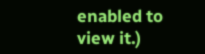enabled to view it.)